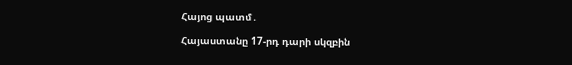Հայոց պատմ․

Հայաստանը 17-րդ դարի սկզբին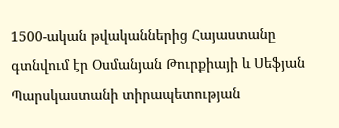1500-ական թվականներից Հայաստանը գտնվում էր Օսմանյան Թուրքիայի և Սեֆյան Պարսկաստանի տիրապետության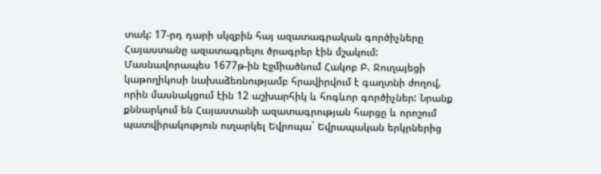տակ: 17-րդ դարի սկզբին հայ ազատագրական գործիչները Հայաստանը ազատագրելու ծրագրեր էին մշակում: Մասնավորապես 1677թ-ին Էջմիածնում Հակոբ Բ. Ջուղայեցի կաթողիկոսի նախաձեռնությամբ հրավիրվում է գաղտնի ժողով, որին մասնակցում էին 12 աշխարհիկ և հոգևոր գործիչներ: Նրանք քննարկում են Հայաստանի ազատագրության հարցը և որոշում պատվիրակություն ուղարկել Եվրոպա` Եվրապական երկրներից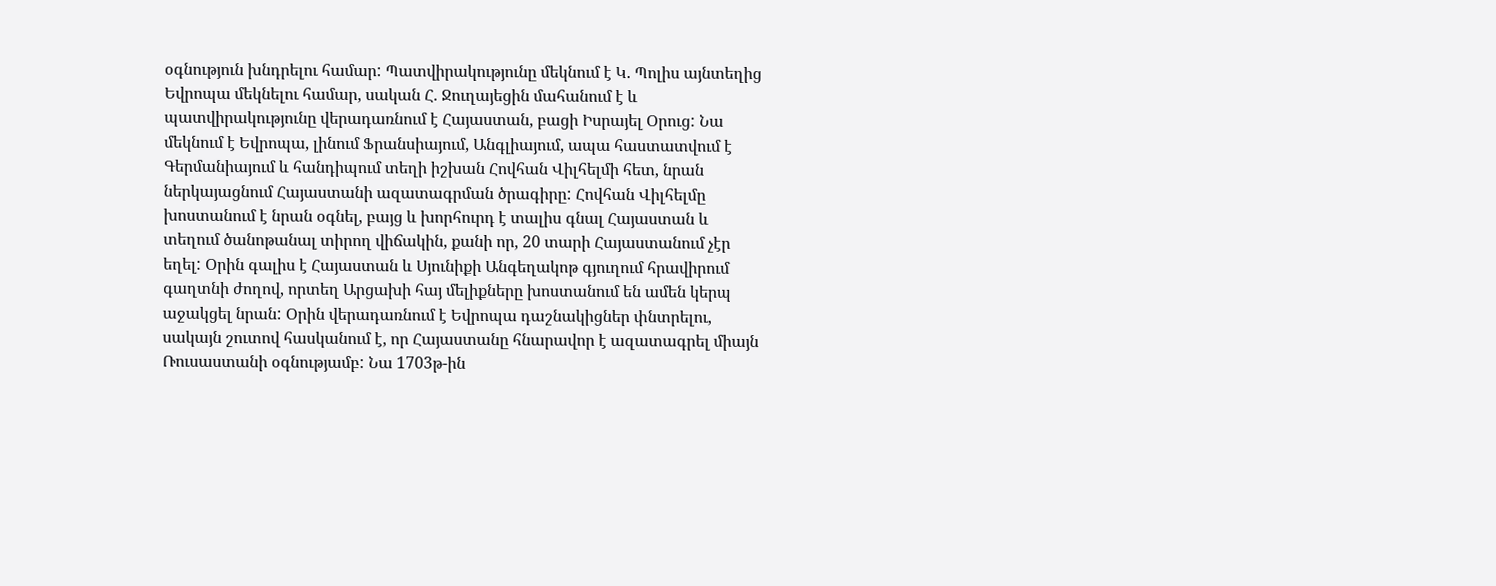օգնություն խնդրելու համար: Պատվիրակությունը մեկնում է Կ. Պոլիս այնտեղից Եվրոպա մեկնելու համար, սական Հ. Ջուղայեցին մահանում է և պատվիրակությունը վերադառնում է Հայաստան, բացի Իսրայել Օրուց: Նա մեկնում է Եվրոպա, լինում Ֆրանսիայում, Անգլիայում, ապա հաստատվում է Գերմանիայում և հանդիպում տեղի իշխան Հովհան Վիլհելմի հետ, նրան ներկայացնում Հայաստանի ազատագրման ծրագիրը: Հովհան Վիլհելմը խոստանում է նրան օգնել, բայց և խորհուրդ է տալիս գնալ Հայաստան և տեղում ծանոթանալ տիրող վիճակին, քանի որ, 20 տարի Հայաստանում չէր եղել: Օրին գալիս է Հայաստան և Սյունիքի Անգեղակոթ գյուղում հրավիրում գաղտնի ժողով, որտեղ Արցախի հայ մելիքները խոստանում են ամեն կերպ աջակցել նրան: Օրին վերադառնում է Եվրոպա դաշնակիցներ փնտրելու, սակայն շուտով հասկանում է, որ Հայաստանը հնարավոր է ազատագրել միայն Ռուսաստանի օգնությամբ: Նա 1703թ-ին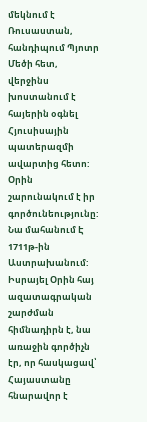մեկնում է Ռուսաստան, հանդիպում Պյոտր Մեծի հետ, վերջինս խոստանում է հայերին օգնել Հյուսիսային պատերազմի ավարտից հետո: Օրին շարունակում է իր գործունեությունը: Նա մահանում Է 1711թ-ին Աստրախանում: Իսրայել Օրին հայ ազատագրական շարժման հիմնադիրն է, նա առաջին գործիչն էր, որ հասկացավ՝ Հայաստանը հնարավոր է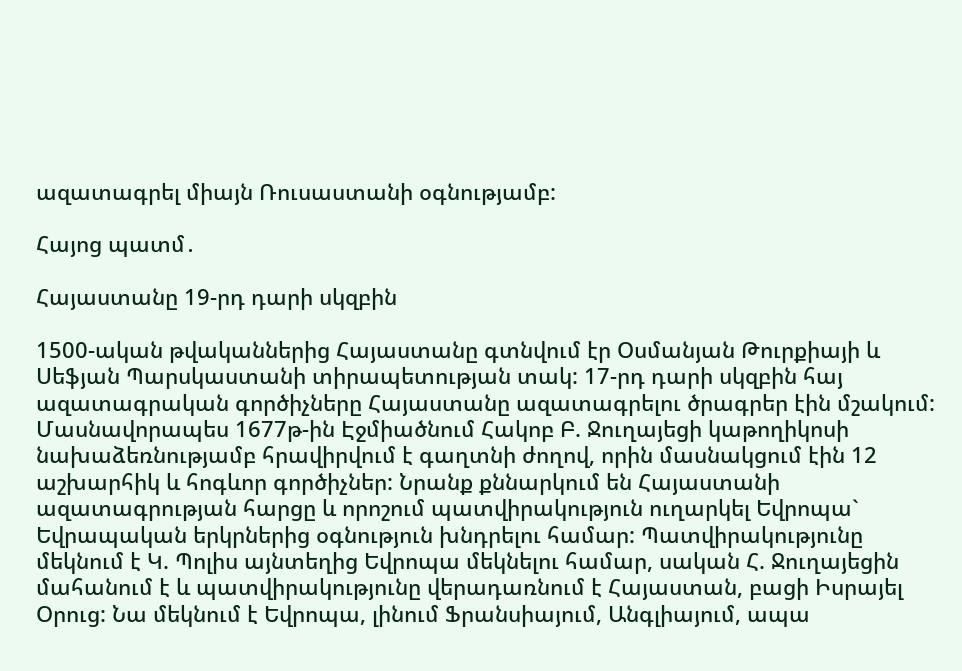ազատագրել միայն Ռուսաստանի օգնությամբ:

Հայոց պատմ․

Հայաստանը 19-րդ դարի սկզբին

1500-ական թվականներից Հայաստանը գտնվում էր Օսմանյան Թուրքիայի և Սեֆյան Պարսկաստանի տիրապետության տակ: 17-րդ դարի սկզբին հայ ազատագրական գործիչները Հայաստանը ազատագրելու ծրագրեր էին մշակում: Մասնավորապես 1677թ-ին Էջմիածնում Հակոբ Բ. Ջուղայեցի կաթողիկոսի նախաձեռնությամբ հրավիրվում է գաղտնի ժողով, որին մասնակցում էին 12 աշխարհիկ և հոգևոր գործիչներ: Նրանք քննարկում են Հայաստանի ազատագրության հարցը և որոշում պատվիրակություն ուղարկել Եվրոպա` Եվրապական երկրներից օգնություն խնդրելու համար: Պատվիրակությունը մեկնում է Կ. Պոլիս այնտեղից Եվրոպա մեկնելու համար, սական Հ. Ջուղայեցին մահանում է և պատվիրակությունը վերադառնում է Հայաստան, բացի Իսրայել Օրուց: Նա մեկնում է Եվրոպա, լինում Ֆրանսիայում, Անգլիայում, ապա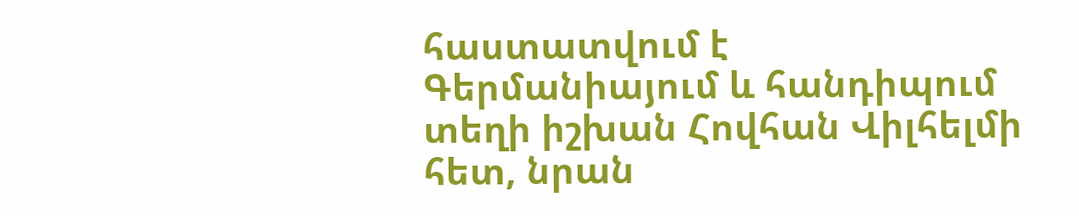հաստատվում է Գերմանիայում և հանդիպում տեղի իշխան Հովհան Վիլհելմի հետ, նրան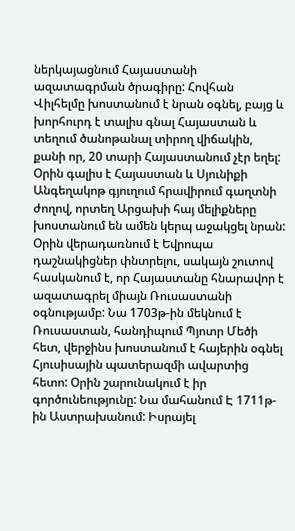ներկայացնում Հայաստանի ազատագրման ծրագիրը: Հովհան Վիլհելմը խոստանում է նրան օգնել, բայց և խորհուրդ է տալիս գնալ Հայաստան և տեղում ծանոթանալ տիրող վիճակին, քանի որ, 20 տարի Հայաստանում չէր եղել: Օրին գալիս է Հայաստան և Սյունիքի Անգեղակոթ գյուղում հրավիրում գաղտնի ժողով, որտեղ Արցախի հայ մելիքները խոստանում են ամեն կերպ աջակցել նրան: Օրին վերադառնում է Եվրոպա դաշնակիցներ փնտրելու, սակայն շուտով հասկանում է, որ Հայաստանը հնարավոր է ազատագրել միայն Ռուսաստանի օգնությամբ: Նա 1703թ-ին մեկնում է Ռուսաստան, հանդիպում Պյոտր Մեծի հետ, վերջինս խոստանում է հայերին օգնել Հյուսիսային պատերազմի ավարտից հետո: Օրին շարունակում է իր գործունեությունը: Նա մահանում Է 1711թ-ին Աստրախանում: Իսրայել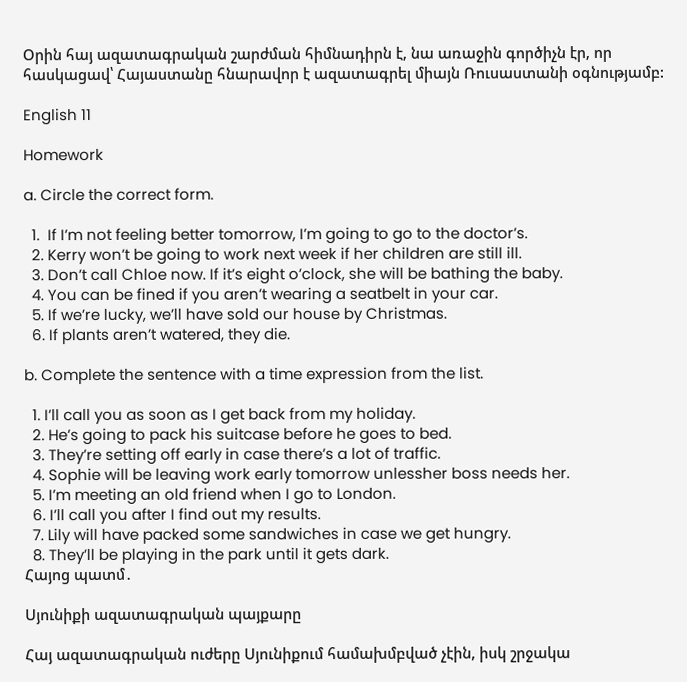Օրին հայ ազատագրական շարժման հիմնադիրն է, նա առաջին գործիչն էր, որ հասկացավ՝ Հայաստանը հնարավոր է ազատագրել միայն Ռուսաստանի օգնությամբ:

English 11

Homework

a. Circle the correct form.

  1.  If I’m not feeling better tomorrow, I’m going to go to the doctor’s.
  2. Kerry won’t be going to work next week if her children are still ill.
  3. Don’t call Chloe now. If it’s eight o’clock, she will be bathing the baby.
  4. You can be fined if you aren’t wearing a seatbelt in your car.
  5. If we’re lucky, we’ll have sold our house by Christmas.
  6. If plants aren’t watered, they die.

b. Complete the sentence with a time expression from the list.

  1. I’ll call you as soon as I get back from my holiday.
  2. He’s going to pack his suitcase before he goes to bed.
  3. They’re setting off early in case there’s a lot of traffic.
  4. Sophie will be leaving work early tomorrow unlessher boss needs her.
  5. I’m meeting an old friend when I go to London.
  6. I’ll call you after I find out my results.
  7. Lily will have packed some sandwiches in case we get hungry.
  8. They’ll be playing in the park until it gets dark.
Հայոց պատմ․

Սյունիքի ազատագրական պայքարը

Հայ ազատագրական ուժերը Սյունիքում համախմբված չէին, իսկ շրջակա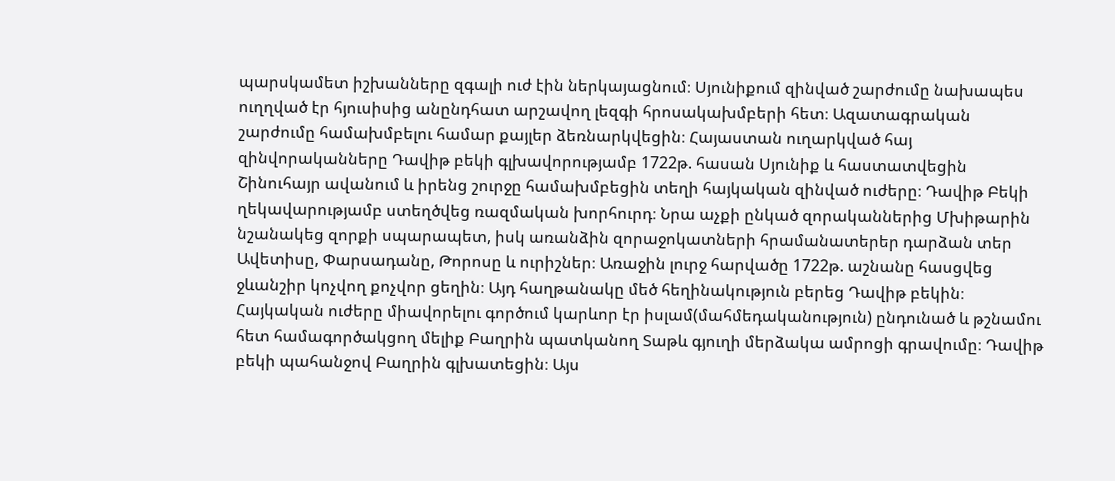պարսկամետ իշխանները զգալի ուժ էին ներկայացնում։ Սյունիքում զինված շարժումը նախապես ուղղված էր հյուսիսից անընդհատ արշավող լեզգի հրոսակախմբերի հետ։ Ազատագրական շարժումը համախմբելու համար քայլեր ձեռնարկվեցին։ Հայաստան ուղարկված հայ զինվորականները Դավիթ բեկի գլխավորությամբ 1722թ. հասան Սյունիք և հաստատվեցին Շինուհայր ավանում և իրենց շուրջը համախմբեցին տեղի հայկական զինված ուժերը։ Դավիթ Բեկի ղեկավարությամբ ստեղծվեց ռազմական խորհուրդ։ Նրա աչքի ընկած զորականներից Մխիթարին նշանակեց զորքի սպարապետ, իսկ առանձին զորաջոկատների հրամանատերեր դարձան տեր Ավետիսը, Փարսադանը, Թորոսը և ուրիշներ։ Առաջին լուրջ հարվածը 1722թ. աշնանը հասցվեց ջևանշիր կոչվող քոչվոր ցեղին։ Այդ հաղթանակը մեծ հեղինակություն բերեց Դավիթ բեկին։ Հայկական ուժերը միավորելու գործում կարևոր էր իսլամ(մահմեդականություն) ընդունած և թշնամու հետ համագործակցող մելիք Բաղրին պատկանող Տաթև գյուղի մերձակա ամրոցի գրավումը։ Դավիթ բեկի պահանջով Բաղրին գլխատեցին։ Այս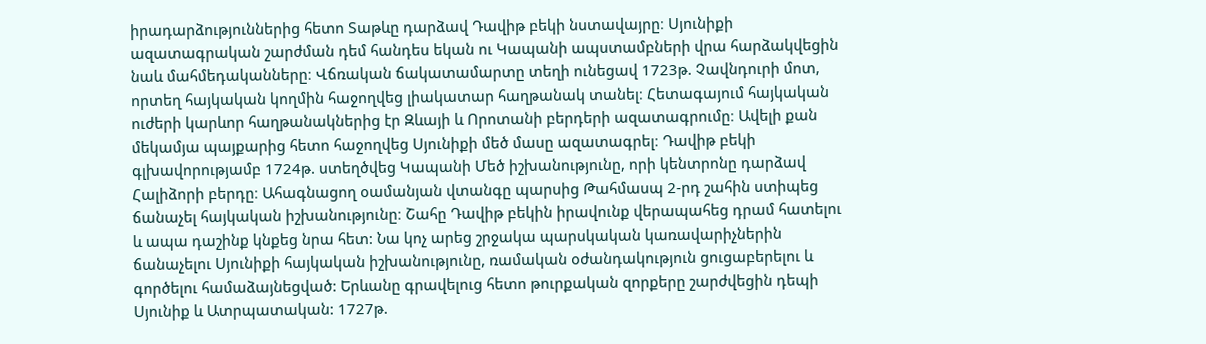իրադարձություններից հետո Տաթևը դարձավ Դավիթ բեկի նստավայրը։ Սյունիքի ազատագրական շարժման դեմ հանդես եկան ու Կապանի ապստամբների վրա հարձակվեցին նաև մահմեդականները։ Վճռական ճակատամարտը տեղի ունեցավ 1723թ. Չավնդուրի մոտ, որտեղ հայկական կողմին հաջողվեց լիակատար հաղթանակ տանել։ Հետագայում հայկական ուժերի կարևոր հաղթանակներից էր Զևայի և Որոտանի բերդերի ազատագրումը։ Ավելի քան մեկամյա պայքարից հետո հաջողվեց Սյունիքի մեծ մասը ազատագրել։ Դավիթ բեկի գլխավորությամբ 1724թ. ստեղծվեց Կապանի Մեծ իշխանությունը, որի կենտրոնը դարձավ Հալիձորի բերդը։ Ահագնացող օամանյան վտանգը պարսից Թահմասպ 2-րդ շահին ստիպեց ճանաչել հայկական իշխանությունը։ Շահը Դավիթ բեկին իրավունք վերապահեց դրամ հատելու և ապա դաշինք կնքեց նրա հետ: Նա կոչ արեց շրջակա պարսկական կառավարիչներին ճանաչելու Սյունիքի հայկական իշխանությունը, ռամական օժանդակություն ցուցաբերելու և գործելու համաձայնեցված: Երևանը գրավելուց հետո թուրքական զորքերը շարժվեցին դեպի Սյունիք և Ատրպատական: 1727թ.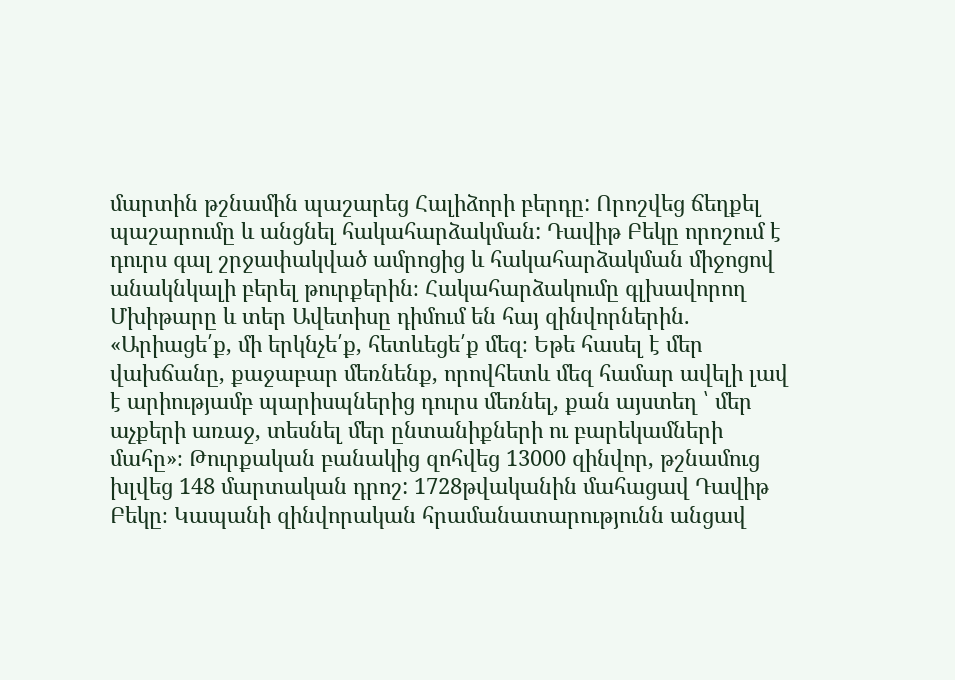մարտին թշնամին պաշարեց Հալիձորի բերդը: Որոշվեց ճեղքել պաշարումը և անցնել հակահարձակման: Դավիթ Բեկը որոշում է դուրս գալ շրջափակված ամրոցից և հակահարձակման միջոցով անակնկալի բերել թուրքերին։ Հակահարձակումը գլխավորող Մխիթարը և տեր Ավետիսը դիմում են հայ զինվորներին. «Արիացե՛ք, մի երկնչե՛ք, հետևեցե՛ք մեզ։ Եթե հասել է մեր վախճանը, քաջաբար մեռնենք, որովհետև մեզ համար ավելի լավ է արիությամբ պարիսպներից դուրս մեռնել, քան այստեղ ՝ մեր աչքերի առաջ, տեսնել մեր ընտանիքների ու բարեկամների մահը»։ Թուրքական բանակից զոհվեց 13000 զինվոր, թշնամուց խլվեց 148 մարտական դրոշ: 1728թվականին մահացավ Դավիթ Բեկը։ Կապանի զինվորական հրամանատարությունն անցավ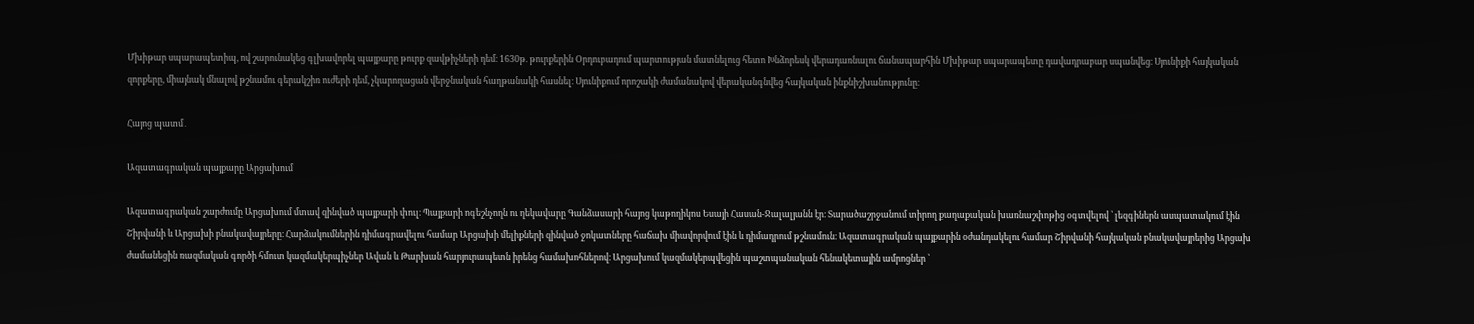Մխիթար սպարապետիպ, ով շարունակեց գլխավորել պայքարը թուրք զավթիչների դեմ։ 1630թ. թուրքերին Օրդուբադում պարտության մատնելուց հետո Խնձորեսկ վերադառնալու ճանապարհին Մխիթար սպարապետը դավադրաբար սպանվեց։ Սյունիքի հայկական զորքերը, միայնակ մնալով թշնամու գերակշիռ ուժերի դեմ, չկարողացան վերջնական հաղթանակի հասնել։ Սյունիքում որոշակի ժամանակով վերականգնվեց հայկական ինքնիշխանությունը։

Հայոց պատմ․

Ազատագրական պայքարը Արցախում

Ազատագրական շարժումը Արցախում մտավ զինված պայքարի փուլ։ Պայքարի ոգեշնչողն ու ղեկավարը Գանձասարի հայոց կաթողիկոս Եսայի Հասան-Ջալալյանն էր։ Տարածաշրջանում տիրող քաղաքական խառնաշփոթից օգտվելով ՝ լեզգիներն ասպատակում էին Շիրվանի և Արցախի բնակավայրերը։ Հարձակումներին դիմագրավելու համար Արցախի մելիքների զինված ջոկատները հաճախ միավորվում էին և դիմադրում թշնամուն։ Ազատագրական պայքարին օժանդակելու համար Շիրվանի հայկական բնակավայրերից Արցախ ժամանեցին ռազմական գործի հմուտ կազմակերպիչներ Ավան և Թարխան հարյուրապետն իրենց համախոհներով։ Արցախում կազմակերպվեցին պաշտպանական հենակետային ամրոցներ ՝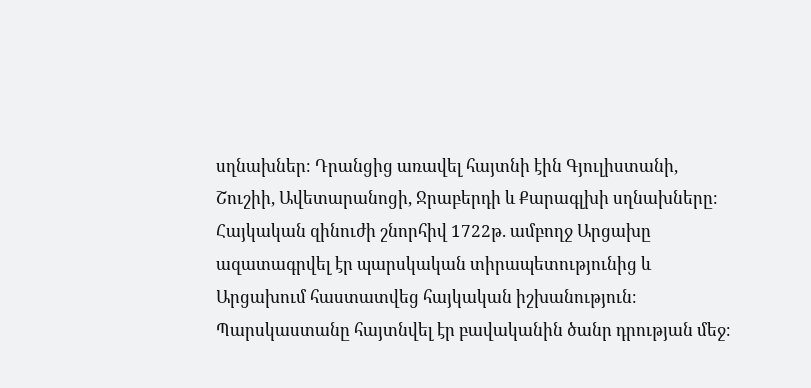սղնախներ։ Դրանցից առավել հայտնի էին Գյուլիստանի, Շուշիի, Ավետարանոցի, Ջրաբերդի և Քարագլխի սղնախները։ Հայկական զինուժի շնորհիվ 1722թ. ամբողջ Արցախը ազատագրվել էր պարսկական տիրապետությունից և Արցախում հաստատվեց հայկական իշխանություն։ Պարսկաստանը հայտնվել էր բավականին ծանր դրության մեջ։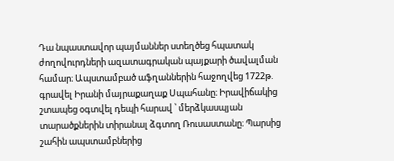Դա նպաստավոր պայմաններ ստեղծեց հպատակ ժողովուրդների ազատագրական պայքարի ծավալման համար։ Ապստամբած աֆղաններին հաջողվեց 1722թ. գրավել Իրանի մայրաքաղաք Սպահանը։ Իրավիճակից շտապեց օգտվել դեպի հարավ ՝ մերձկասպյան տարածքներին տիրանալ ձգտող Ռուսաստանը։ Պարսից շահին ապստամբներից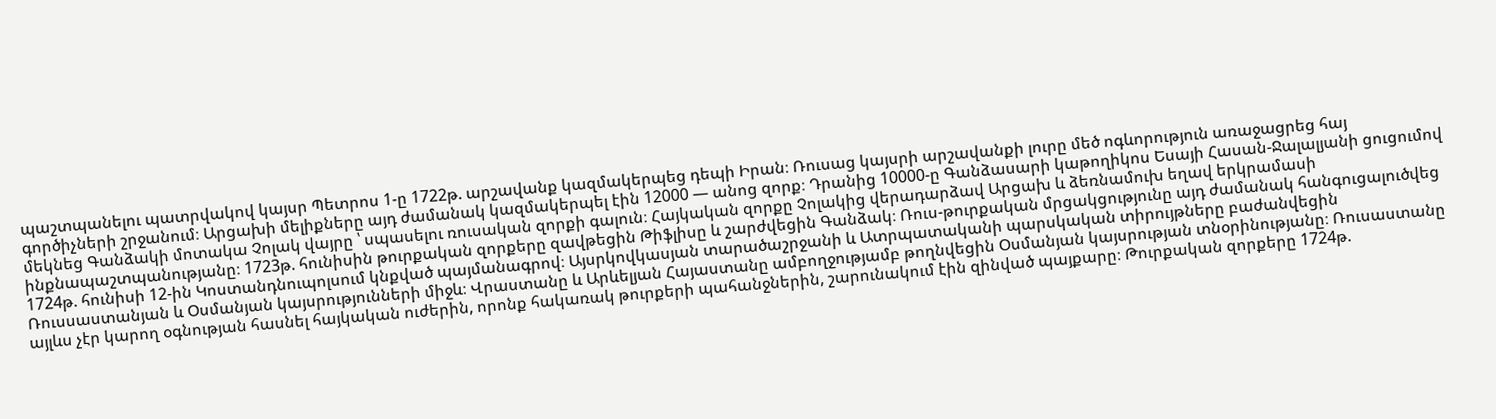պաշտպանելու պատրվակով կայսր Պետրոս 1-ը 1722թ. արշավանք կազմակերպեց դեպի Իրան։ Ռուսաց կայսրի արշավանքի լուրը մեծ ոգևորություն առաջացրեց հայ գործիչների շրջանում։ Արցախի մելիքները այդ ժամանակ կազմակերպել էին 12000 — անոց զորք։ Դրանից 10000-ը Գանձասարի կաթողիկոս Եսայի Հասան-Ջալալյանի ցուցումով մեկնեց Գանձակի մոտակա Չոլակ վայրը ՝ սպասելու ռուսական զորքի գալուն։ Հայկական զորքը Չոլակից վերադարձավ Արցախ և ձեռնամուխ եղավ երկրամասի ինքնապաշտպանությանը։ 1723թ. հունիսին թուրքական զորքերը զավթեցին Թիֆլիսը և շարժվեցին Գանձակ։ Ռուս-թուրքական մրցակցությունը այդ ժամանակ հանգուցալուծվեց 1724թ. հունիսի 12-ին Կոստանդնուպոլսում կնքված պայմանագրով։ Այսրկովկասյան տարածաշրջանի և Ատրպատականի պարսկական տիրույթները բաժանվեցին Ռուսսաստանյան և Օսմանյան կայսրությունների միջև։ Վրաստանը և Արևելյան Հայաստանը ամբողջությամբ թողնվեցին Օսմանյան կայսրության տնօրինությանը։ Ռուսաստանը այլևս չէր կարող օգնության հասնել հայկական ուժերին, որոնք հակառակ թուրքերի պահանջներին, շարունակում էին զինված պայքարը։ Թուրքական զորքերը 1724թ.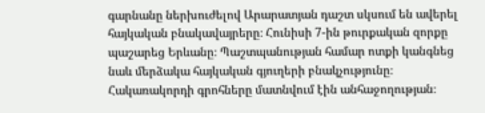գարնանը ներխուժելով Արարատյան դաշտ սկսում են ավերել հայկական բնակավայրերը։ Հունիսի 7-ին թուրքական զորքը պաշարեց Երևանը։ Պաշտպանության համար ոտքի կանգնեց նաև մերձակա հայկական գյուղերի բնակչությունը։ Հակառակորդի գրոհները մատնվում էին անհաջողության։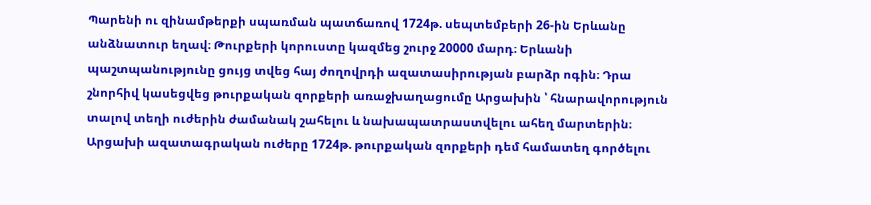Պարենի ու զինամթերքի սպառման պատճառով 1724թ. սեպտեմբերի 26-ին Երևանը անձնատուր եղավ։ Թուրքերի կորուստը կազմեց շուրջ 20000 մարդ։ Երևանի պաշտպանությունը ցույց տվեց հայ ժողովրդի ազատասիրության բարձր ոգին։ Դրա շնորհիվ կասեցվեց թուրքական զորքերի առաջխաղացումը Արցախին ՝ հնարավորություն տալով տեղի ուժերին ժամանակ շահելու և նախապատրաստվելու ահեղ մարտերին։ Արցախի ազատագրական ուժերը 1724թ. թուրքական զորքերի դեմ համատեղ գործելու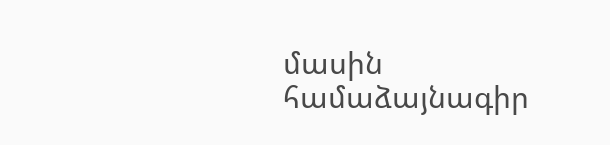մասին համաձայնագիր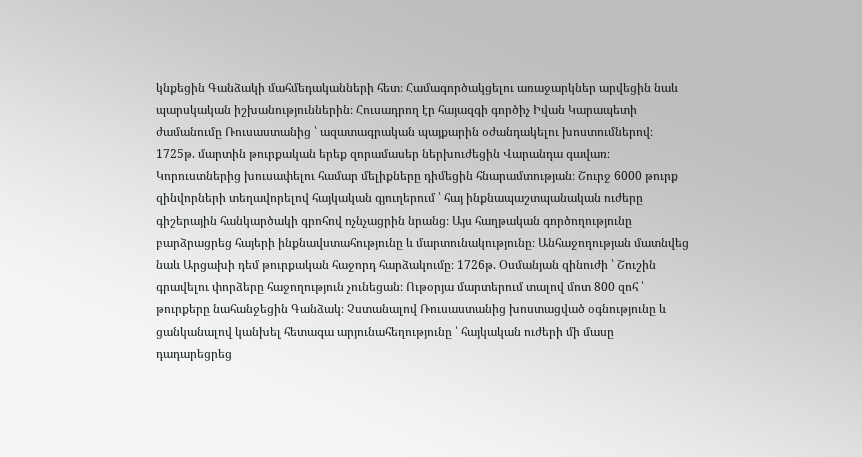կնքեցին Գանձակի մահմեդականների հետ։ Համագործակցելու առաջարկներ արվեցին նաև պարսկական իշխանություններին։ Հուսադրող էր հայազգի գործիչ Իվան Կարապետի ժամանումը Ռուսաստանից ՝ ազատագրական պայքարին օժանդակելու խոստումներով։ 1725թ. մարտին թուրքական երեք զորամասեր ներխուժեցին Վարանդա գավառ։ Կորուստներից խուսափելու համար մելիքները դիմեցին հնարամտության։ Շուրջ 6000 թուրք զինվորների տեղավորելով հայկական գյուղերում ՝ հայ ինքնապաշտպանական ուժերը գիշերային հանկարծակի գրոհով ոչնչացրին նրանց։ Այս հաղթական գործողությունը բարձրացրեց հայերի ինքնավստահությունը և մարտունակությունը։ Անհաջողության մատնվեց նաև Արցախի դեմ թուրքական հաջորդ հարձակումը։ 1726թ. Օսմանյան զինուժի ՝ Շուշին գրավելու փորձերը հաջողություն չունեցան։ Ութօրյա մարտերում տալով մոտ 800 զոհ ՝ թուրքերը նահանջեցին Գանձակ։ Չստանալով Ռուսաստանից խոստացված օգնությունը և ցանկանալով կանխել հետագա արյունահեղությունը ՝ հայկական ուժերի մի մասը դադարեցրեց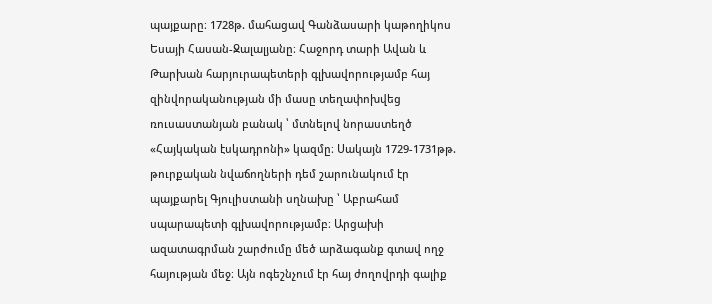պայքարը։ 1728թ. մահացավ Գանձասարի կաթողիկոս Եսայի Հասան-Ջալալյանը։ Հաջորդ տարի Ավան և Թարխան հարյուրապետերի գլխավորությամբ հայ զինվորականության մի մասը տեղափոխվեց ռուսաստանյան բանակ ՝ մտնելով նորաստեղծ «Հայկական էսկադրոնի» կազմը։ Սակայն 1729-1731թթ. թուրքական նվաճողների դեմ շարունակում էր պայքարել Գյուլիստանի սղնախը ՝ Աբրահամ սպարապետի գլխավորությամբ։ Արցախի ազատագրման շարժումը մեծ արձագանք գտավ ողջ հայության մեջ։ Այն ոգեշնչում էր հայ ժողովրդի գալիք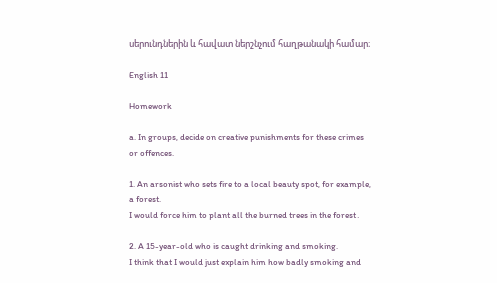սերունդներին և հավատ ներշնչում հաղթանակի համար։

English 11

Homework

a. In groups, decide on creative punishments for these crimes or offences.

1. An arsonist who sets fire to a local beauty spot, for example, a forest.
I would force him to plant all the burned trees in the forest․

2. A 15-year-old who is caught drinking and smoking.
I think that I would just explain him how badly smoking and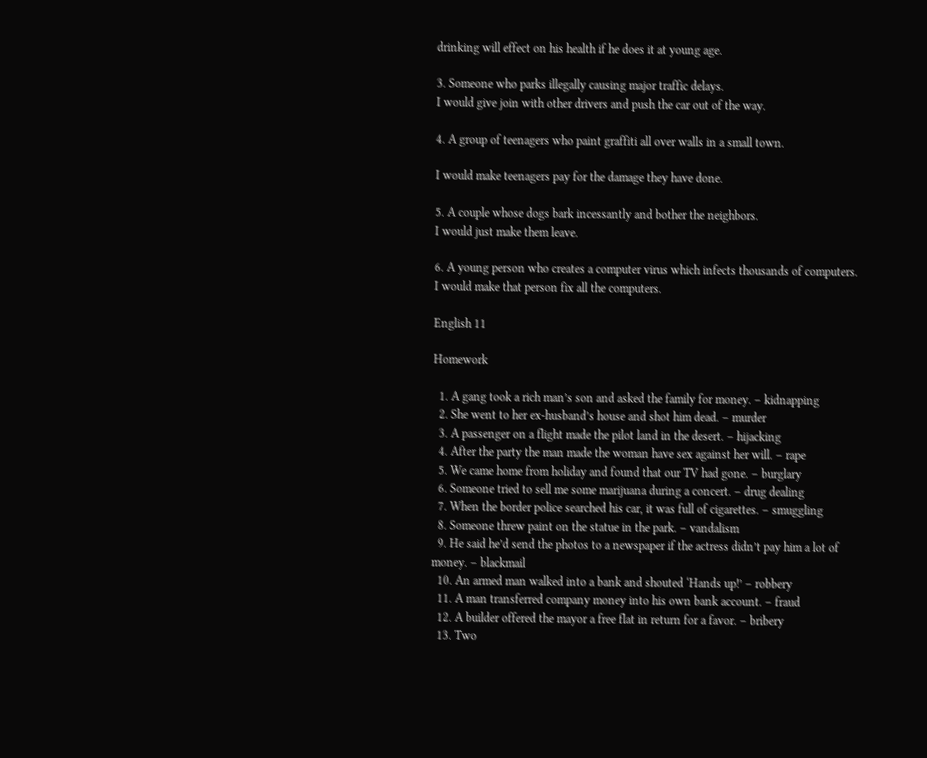drinking will effect on his health if he does it at young age.

3. Someone who parks illegally causing major traffic delays.
I would give join with other drivers and push the car out of the way.

4. A group of teenagers who paint graffiti all over walls in a small town.

I would make teenagers pay for the damage they have done.

5. A couple whose dogs bark incessantly and bother the neighbors.
I would just make them leave.

6. A young person who creates a computer virus which infects thousands of computers.
I would make that person fix all the computers.

English 11

Homework

  1. A gang took a rich man’s son and asked the family for money. – kidnapping
  2. She went to her ex-husband’s house and shot him dead. – murder
  3. A passenger on a flight made the pilot land in the desert. – hijacking
  4. After the party the man made the woman have sex against her will. – rape
  5. We came home from holiday and found that our TV had gone. – burglary
  6. Someone tried to sell me some marijuana during a concert. – drug dealing
  7. When the border police searched his car, it was full of cigarettes. – smuggling
  8. Someone threw paint on the statue in the park. – vandalism
  9. He said he’d send the photos to a newspaper if the actress didn’t pay him a lot of money. – blackmail
  10. An armed man walked into a bank and shouted ‘Hands up!’ – robbery
  11. A man transferred company money into his own bank account. – fraud
  12. A builder offered the mayor a free flat in return for a favor. – bribery
  13. Two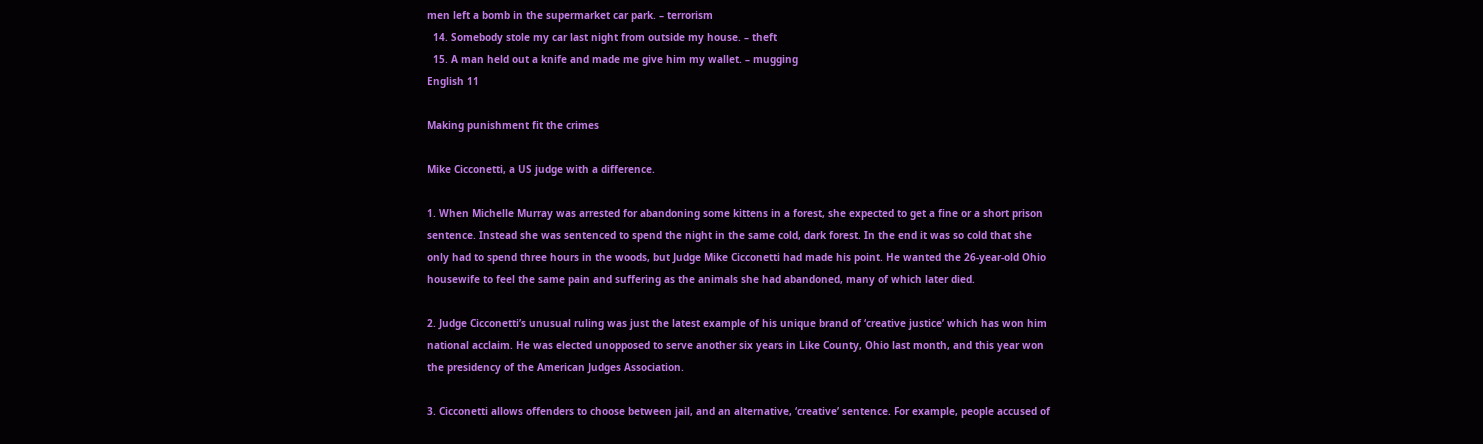men left a bomb in the supermarket car park. – terrorism
  14. Somebody stole my car last night from outside my house. – theft
  15. A man held out a knife and made me give him my wallet. – mugging
English 11

Making punishment fit the crimes

Mike Cicconetti, a US judge with a difference.

1. When Michelle Murray was arrested for abandoning some kittens in a forest, she expected to get a fine or a short prison sentence. Instead she was sentenced to spend the night in the same cold, dark forest. In the end it was so cold that she only had to spend three hours in the woods, but Judge Mike Cicconetti had made his point. He wanted the 26-year-old Ohio housewife to feel the same pain and suffering as the animals she had abandoned, many of which later died.

2. Judge Cicconetti’s unusual ruling was just the latest example of his unique brand of ‘creative justice’ which has won him national acclaim. He was elected unopposed to serve another six years in Like County, Ohio last month, and this year won the presidency of the American Judges Association.

3. Cicconetti allows offenders to choose between jail, and an alternative, ‘creative’ sentence. For example, people accused of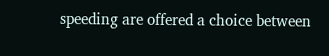speeding are offered a choice between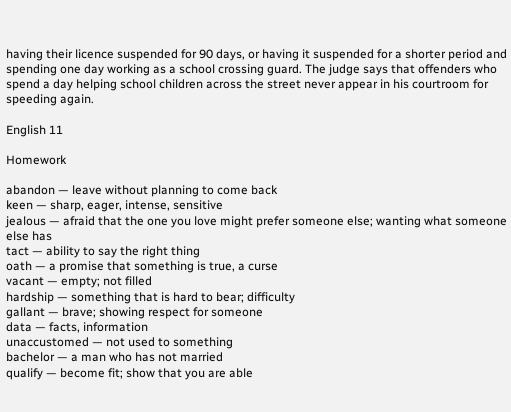having their licence suspended for 90 days, or having it suspended for a shorter period and spending one day working as a school crossing guard. The judge says that offenders who spend a day helping school children across the street never appear in his courtroom for speeding again.

English 11

Homework

abandon — leave without planning to come back
keen — sharp, eager, intense, sensitive
jealous — afraid that the one you love might prefer someone else; wanting what someone else has
tact — ability to say the right thing
oath — a promise that something is true, a curse
vacant — empty; not filled
hardship — something that is hard to bear; difficulty
gallant — brave; showing respect for someone
data — facts, information
unaccustomed — not used to something
bachelor — a man who has not married
qualify — become fit; show that you are able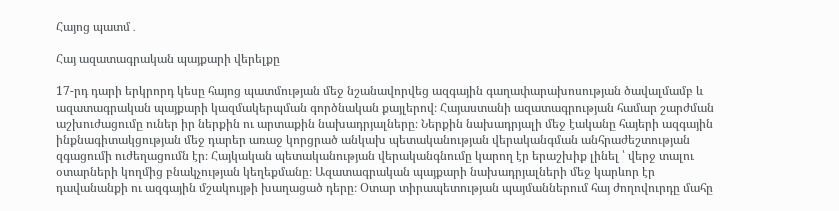Հայոց պատմ․

Հայ ազատագրական պայքարի վերելքը

17-րդ դարի երկրորդ կեսը հայոց պատմության մեջ նշանավորվեց ազգային գաղափարախոսության ծավալմամբ և ազատագրական պայքարի կազմակերպման գործնական քայլերով։ Հայաստանի ազատագրության համար շարժման աշխուժացումը ուներ իր ներքին ու արտաքին նախադրյալները։ Ներքին նախադրյալի մեջ էականը հայերի ազգային ինքնագիտակցության մեջ դարեր առաջ կորցրած անկախ պետականության վերականգման անհրաժեշտության զգացումի ուժեղացումն էր։ Հայկական պետականության վերականգնումը կարող էր երաշխիք լինել ՝ վերջ տալու օտարների կողմից բնակչության կեղեքմանը։ Ազատագրական պայքարի նախադրյալների մեջ կարևոր էր դավանանքի ու ազգային մշակույթի խաղացած դերը։ Օտար տիրապետության պայմաններում հայ ժողովուրդը մահը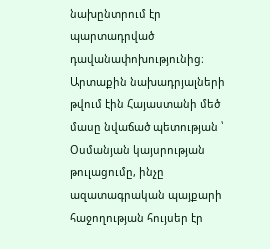նախընտրում էր պարտադրված դավանափոխությունից։ Արտաքին նախադրյալների թվում էին Հայաստանի մեծ մասը նվաճած պետության ՝ Օսմանյան կայսրության թուլացումը, ինչը ազատագրական պայքարի հաջողության հույսեր էր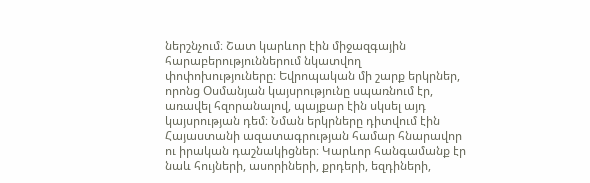ներշնչում։ Շատ կարևոր էին միջազգային հարաբերություններում նկատվող փոփոխություները։ Եվրոպական մի շարք երկրներ, որոնց Օսմանյան կայսրությունը սպառնում էր, առավել հզորանալով, պայքար էին սկսել այդ կայսրության դեմ։ Նման երկրները դիտվում էին Հայաստանի ազատագրության համար հնարավոր ու իրական դաշնակիցներ։ Կարևոր հանգամանք էր նաև հույների, ասորիների, քրդերի, եզդիների,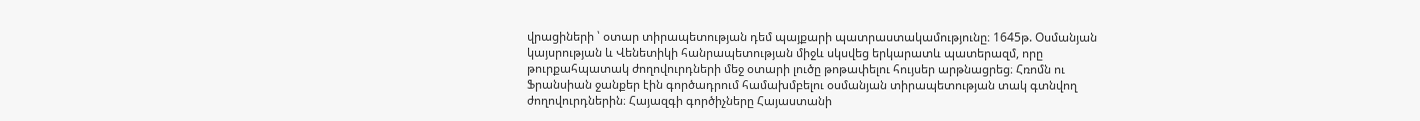վրացիների ՝ օտար տիրապետության դեմ պայքարի պատրաստակամությունը։ 1645թ. Օսմանյան կայսրության և Վենետիկի հանրապետության միջև սկսվեց երկարատև պատերազմ, որը թուրքահպատակ ժողովուրդների մեջ օտարի լուծը թոթափելու հույսեր արթնացրեց։ Հռոմն ու Ֆրանսիան ջանքեր էին գործադրում համախմբելու օսմանյան տիրապետության տակ գտնվող ժողովուրդներին։ Հայազգի գործիչները Հայաստանի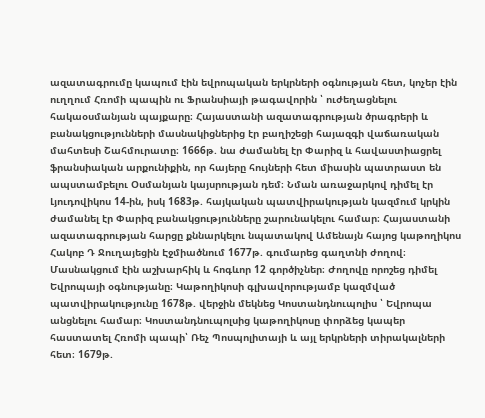ազատագրումը կապում էին եվրոպական երկրների օգնության հետ, կոչեր էին ուղղում Հռոմի պապին ու Ֆրանսիայի թագավորին ՝ ուժեղացնելու հակաօսմանյան պայքարը։ Հայաստանի ազատագրության ծրագրերի և բանակցությունների մասնակիցներից էր բաղիշեցի հայազգի վաճառական մահտեսի Շահմուրատը։ 1666թ. նա ժամանել էր Փարիզ և հավաստիացրել ֆրանսիական արքունիքին, որ հայերը հույների հետ միասին պատրաստ են ապստամբելու Օսմանյան կայսրության դեմ։ Նման առաջարկով դիմել էր Լյուդովիկոս 14-ին, իսկ 1683թ. հայկական պատվիրակության կազմում կրկին ժամանել էր Փարիզ բանակցությունները շարունակելու համար։ Հայաստանի ազատագրության հարցը քննարկելու նպատակով Ամենայն հայոց կաթողիկոս Հակոբ Դ Ջուղայեցին Էջմիածնում 1677թ. գումարեց գաղտնի ժողով։ Մասնակցում էին աշխարհիկ և հոգևոր 12 գործիչներ։ Ժողովը որոշեց դիմել Եվրոպայի օգնությանը։ Կաթողիկոսի գլխավորությամբ կազմված պատվիրակությունը 1678թ. վերջին մեկնեց Կոստանդնուպոլիս ՝ Եվրոպա անցնելու համար։ Կոստանդնուպոլսից կաթողիկոսը փորձեց կապեր հաստատել Հռոմի պապի՝ Ռեչ Պոսպոլիտայի և այլ երկրների տիրակալների հետ։ 1679թ.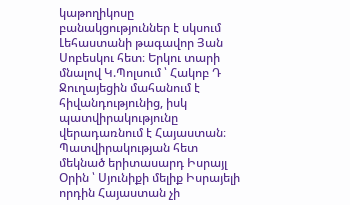կաթողիկոսը բանակցություններ է սկսում Լեհաստանի թագավոր Յան Սոբեսկու հետ։ Երկու տարի մնալով Կ.Պոլսում ՝ Հակոբ Դ Ջուղայեցին մահանում է հիվանդությունից, իսկ պատվիրակությունը վերադառնում է Հայաստան։ Պատվիրակության հետ մեկնած երիտասարդ Իսրայլ Օրին ՝ Սյունիքի մելիք Իսրայելի որդին Հայաստան չի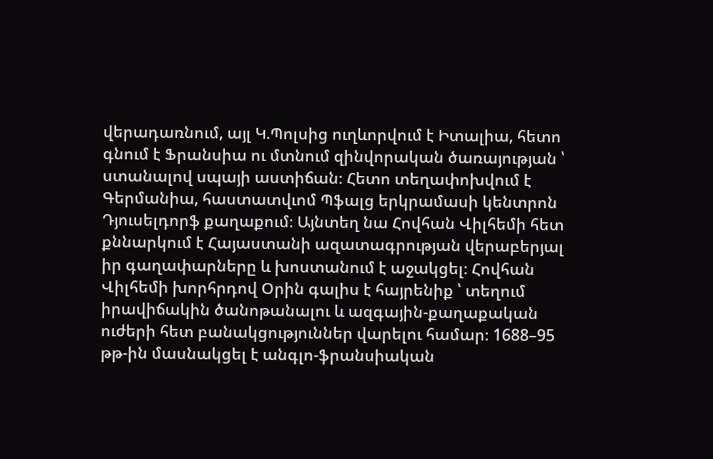վերադառնում, այլ Կ.Պոլսից ուղևորվում է Իտալիա, հետո գնում է Ֆրանսիա ու մտնում զինվորական ծառայության ՝ ստանալով սպայի աստիճան։ Հետո տեղափոխվում է Գերմանիա, հաստատվւոմ Պֆալց երկրամասի կենտրոն Դյուսելդորֆ քաղաքում։ Այնտեղ նա Հովհան Վիլհեմի հետ քննարկում է Հայաստանի ազատագրության վերաբերյալ իր գաղափարները և խոստանում է աջակցել։ Հովհան Վիլհեմի խորհրդով Օրին գալիս է հայրենիք ՝ տեղում իրավիճակին ծանոթանալու և ազգային-քաղաքական ուժերի հետ բանակցություններ վարելու համար։ 1688–95 թթ-ին մասնակցել է անգլո-ֆրանսիական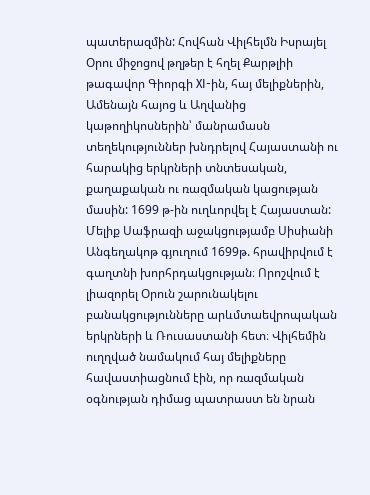պատերազմին: Հովհան Վիլհելմն Իսրայել Օրու միջոցով թղթեր է հղել Քարթլիի թագավոր Գիորգի XI-ին, հայ մելիքներին, Ամենայն հայոց և Աղվանից կաթողիկոսներին՝ մանրամասն տեղեկություններ խնդրելով Հայաստանի ու հարակից երկրների տնտեսական, քաղաքական ու ռազմական կացության մասին: 1699 թ-ին ուղևորվել է Հայաստան: Մելիք Սաֆրազի աջակցությամբ Սիսիանի Անգեղակոթ գյուղում 1699թ. հրավիրվում է գաղտնի խորհրդակցության։ Որոշվում է լիազորել Օրուն շարունակելու բանակցությունները արևմտաեվրոպական երկրների և Ռուսաստանի հետ։ Վիլհեմին ուղղված նամակում հայ մելիքները հավաստիացնում էին, որ ռազմական օգնության դիմաց պատրաստ են նրան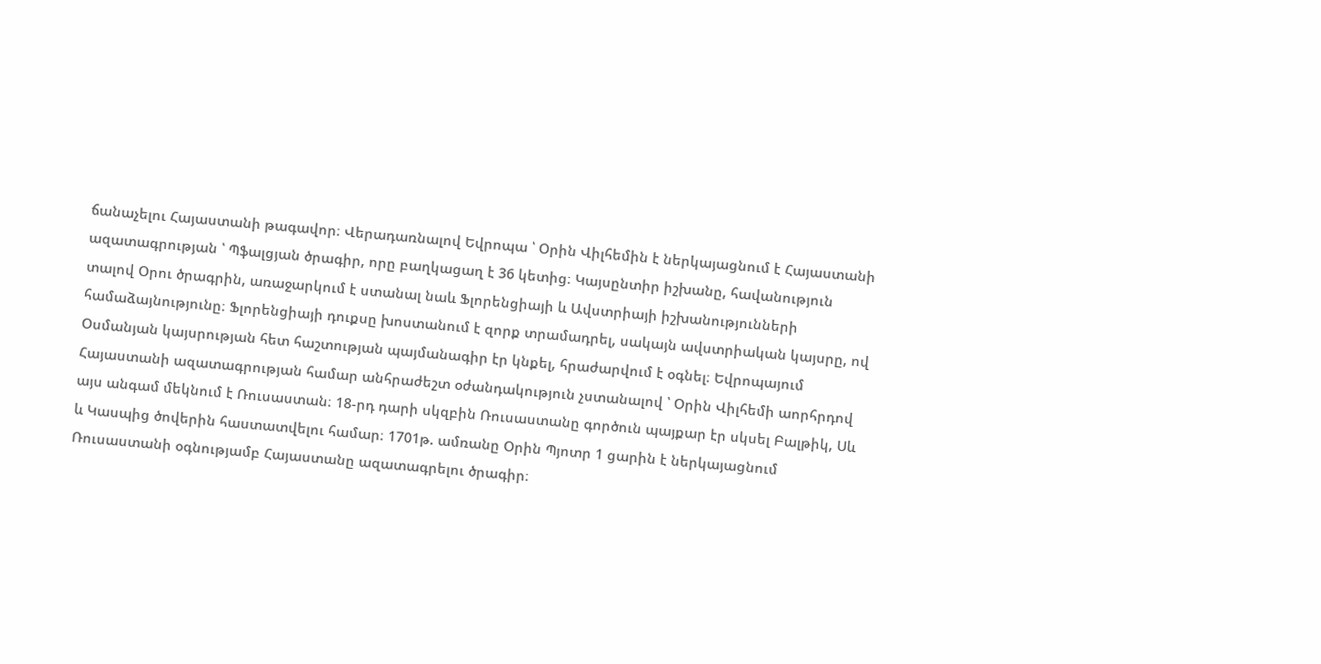ճանաչելու Հայաստանի թագավոր։ Վերադառնալով Եվրոպա ՝ Օրին Վիլհեմին է ներկայացնում է Հայաստանի ազատագրության ՝ Պֆալցյան ծրագիր, որը բաղկացաղ է 36 կետից։ Կայսընտիր իշխանը, հավանություն տալով Օրու ծրագրին, առաջարկում է ստանալ նաև Ֆլորենցիայի և Ավստրիայի իշխանությունների համաձայնությունը։ Ֆլորենցիայի դուքսը խոստանում է զորք տրամադրել, սակայն ավստրիական կայսրը, ով Օսմանյան կայսրության հետ հաշտության պայմանագիր էր կնքել, հրաժարվում է օգնել։ Եվրոպայում Հայաստանի ազատագրության համար անհրաժեշտ օժանդակություն չստանալով ՝ Օրին Վիլհեմի աորհրդով այս անգամ մեկնում է Ռուսաստան։ 18-րդ դարի սկզբին Ռուսաստանը գործուն պայքար էր սկսել Բալթիկ, Սև և Կասպից ծովերին հաստատվելու համար։ 1701թ. ամռանը Օրին Պյոտր 1 ցարին է ներկայացնում Ռուսաստանի օգնությամբ Հայաստանը ազատագրելու ծրագիր։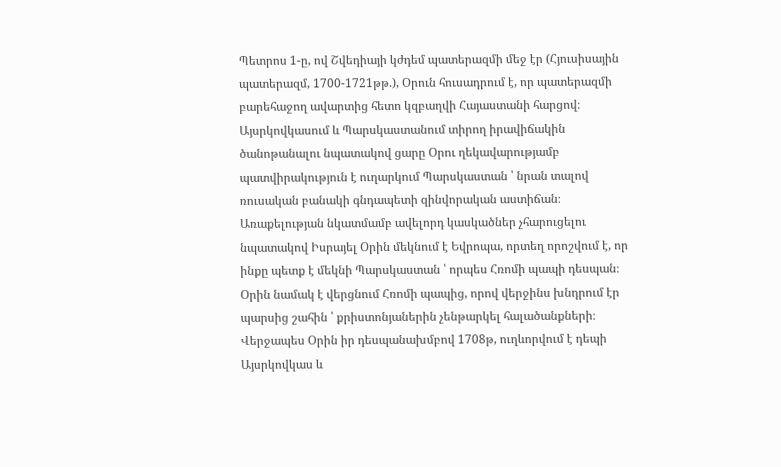Պետրոս 1-ը, ով Շվեդիայի կժդեմ պատերազմի մեջ էր (Հյուսիսային պատերազմ, 1700-1721թթ.), Օրուն հուսադրում է, որ պատերազմի բարեհաջող ավարտից հետո կզբաղվի Հայաստանի հարցով։ Այսրկովկասում և Պարսկաստանում տիրող իրավիճակին ծանոթանալու նպատակով ցարը Օրու ղեկավարությամբ պատվիրակություն է ուղարկում Պարսկաստան ՝ նրան տալով ռուսական բանակի գնդապետի զինվորական աստիճան։ Առաքելության նկատմամբ ավելորդ կասկածներ չհարուցելու նպատակով Իսրայել Օրին մեկնում է Եվրոպա, որտեղ որոշվում է, որ ինքը պետք է մեկնի Պարսկաստան ՝ որպես Հռոմի պապի դեսպան։ Օրին նամակ է վերցնում Հռոմի պապից, որով վերջինս խնդրում էր պարսից շահին ՝ քրիստոնյաներին չենթարկել հալածանքների։ Վերջապես Օրին իր դեսպանախմբով 1708թ, ուղևորվում է դեպի Այսրկովկաս և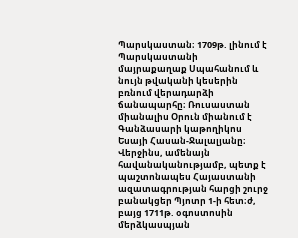Պարսկաստան։ 1709թ. լինում է Պարսկաստանի մայրաքաղաք Սպահանում և նույն թվականի կեսերին բռնում վերադարձի ճանապարհը։ Ռուսաստան միանալիս Օրուն միանում է Գանձասարի կաթողիկոս Եսայի Հասան-Ջալալյանը։ Վերջինս, ամենայն հավանականությամբ, պետք է պաշտոնապես Հայաստանի ազատագրության հարցի շուրջ բանակցեր Պյոտր 1-ի հետ։ժ, բայց 1711թ. օգոստոսին մերձկասպյան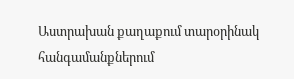Աստրախան քաղաքում տարօրինակ հանգամանքներում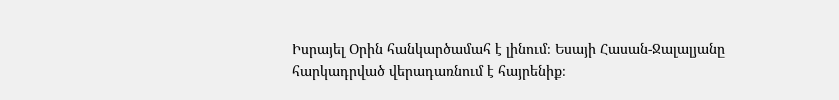Իսրայել Օրին հանկարծամահ է լինում։ Եսայի Հասան-Ջալալյանը հարկադրված վերադառնում է հայրենիք։